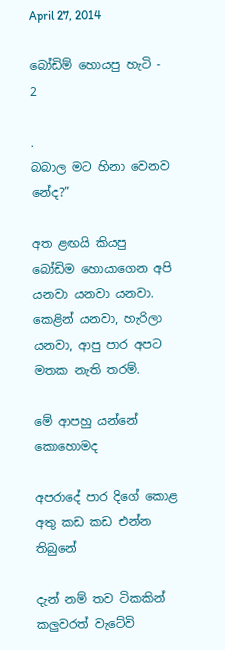April 27, 2014

බෝඩිම් හොයපු හැටි - 2

.
බබාල මට හිනා වෙනව නේද?”

අත ළඟයි කියපු බෝඩිම හොයාගෙන අපි යනවා යනවා යනවා. කෙළින් යනවා, හැරිලා යනවා, ආපු පාර අපට මතක නැති තරම්.

මේ ආපහු යන්නේ කොහොමද

අපරාදේ පාර දිගේ කොළ අතු කඩ කඩ එන්න තිබුනේ

දැන් නම් තව ටිකකින් කලුවරත් වැටේවි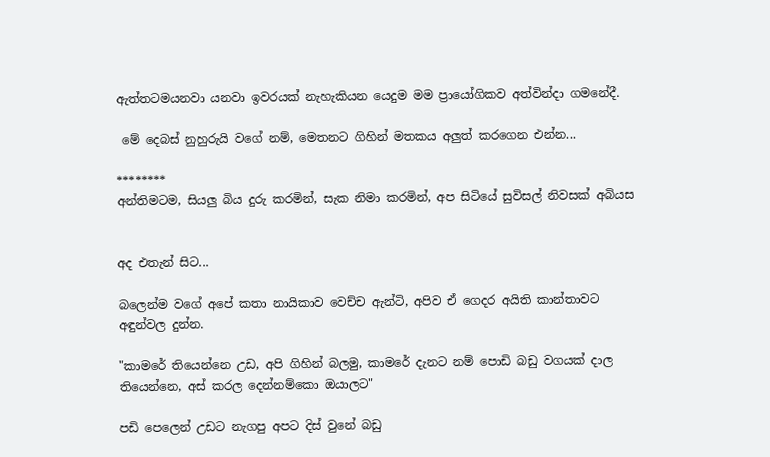ඇත්තටමයනවා යනවා ඉවරයක් නැහැකියන යෙදුම මම ප්‍රායෝගිකව අත්වින්දා ගමනේදී.

 මේ දෙබස් නුහුරුයි වගේ නම්, මෙතනට ගිහින් මතකය අලුත් කරගෙන එන්න...

********
අන්තිමටම, සියලු බිය දුරු කරමින්, සැක නිමා කරමින්, අප සිටියේ සුවිසල් නිවසක් අබියස


අද එතැන් සිට...

බලෙන්ම වගේ අපේ කතා නායිකාව වෙච්ච ඇන්ටි, අපිව ඒ ගෙදර අයිති කාන්තාවට අඳුන්වල දුන්න.

"කාමරේ තියෙන්නෙ උඩ, අපි ගිහින් බලමු, කාමරේ දැනට නම් පොඩි බඩු වගයක් දාල තියෙන්නෙ, අස් කරල දෙන්නම්කො ඔයාලට"

පඩි පෙලෙන් උඩට නැගපු අපට දිස් වුනේ බඩු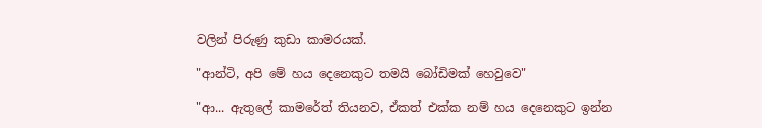වලින් පිරුණු කුඩා කාමරයක්.

"ආන්ටි, අපි මේ හය දෙනෙකුට තමයි බෝඩිමක් හෙවුවෙ"

"ආ... ඇතුලේ කාමරේත් තියනව, ඒකත් එක්ක නම් හය දෙනෙකුට ඉන්න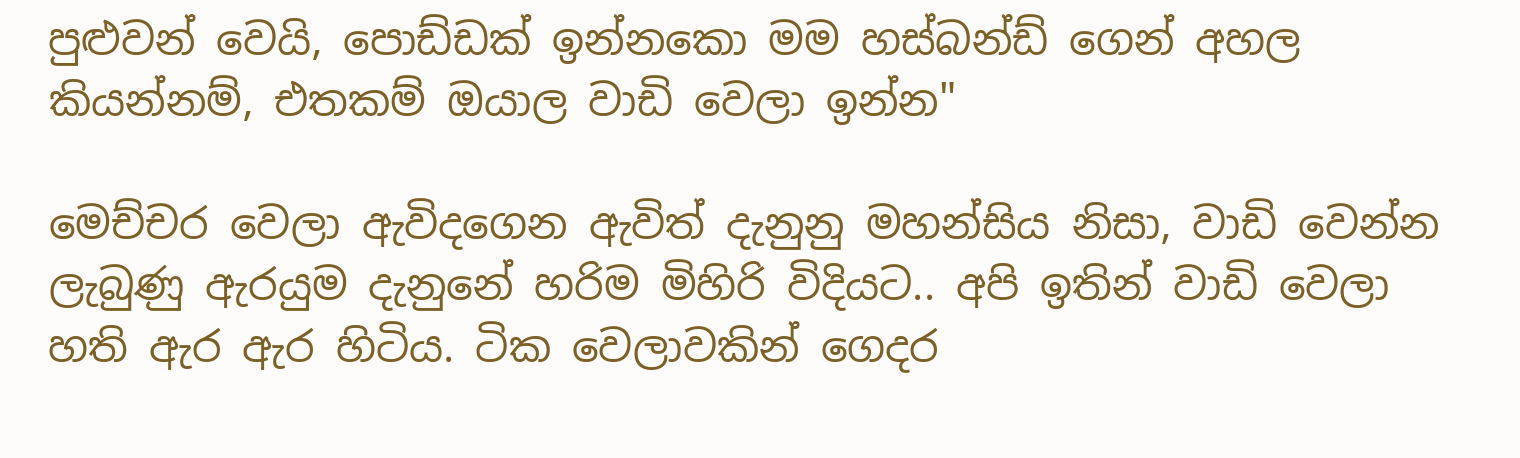පුළුවන් වෙයි, පොඩ්ඩක් ඉන්නකො මම හස්බන්ඩ් ගෙන් අහල කියන්නම්, එතකම් ඔයාල වාඩි වෙලා ඉන්න"

මෙච්චර වෙලා ඇවිදගෙන ඇවිත් දැනුනු මහන්සිය නිසා, වාඩි වෙන්න ලැබුණු ඇරයුම දැනුනේ හරිම මිහිරි විදියට.. අපි ඉතින් වාඩි වෙලා හති ඇර ඇර හිටිය. ටික වෙලාවකින් ගෙදර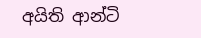අයිති ආන්ටි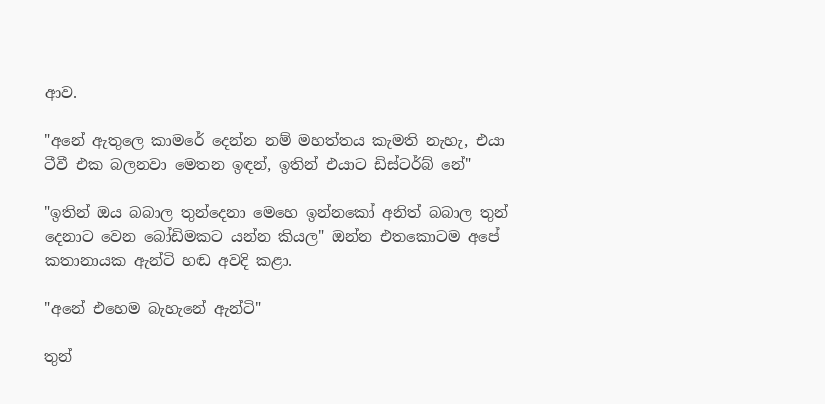ආව.

"අනේ ඇතුලෙ කාමරේ දෙන්න නම් මහත්තය කැමති නැහැ, එයා ටීවී එක බලනවා මෙතන ඉඳන්, ඉතින් එයාට ඩිස්ටර්බ් නේ"

"ඉතින් ඔය බබාල තුන්දෙනා මෙහෙ ඉන්නකෝ අනිත් බබාල තුන් දෙනාට වෙන බෝඩිමකට යන්න කියල" ඔන්න එතකොටම අපේ කතානායක ඇන්ටි හඬ අවදි කළා.

"අනේ එහෙම බැහැනේ ඇන්ටි"

තුන්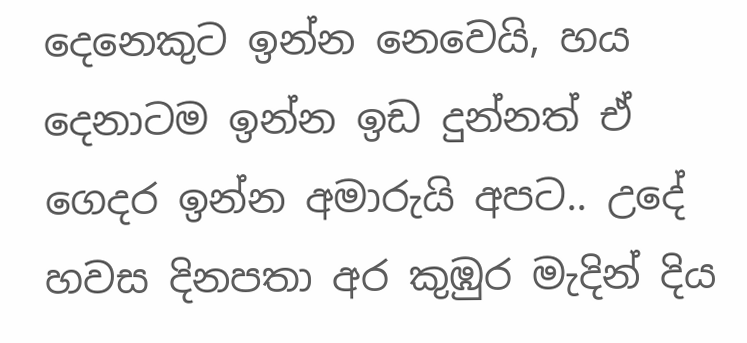දෙනෙකුට ඉන්න නෙවෙයි, හය දෙනාටම ඉන්න ඉඩ දුන්නත් ඒ ගෙදර ඉන්න අමාරුයි අපට.. උදේ හවස දිනපතා අර කුඹුර මැදින් දිය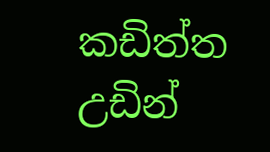කඩිත්ත උඩින්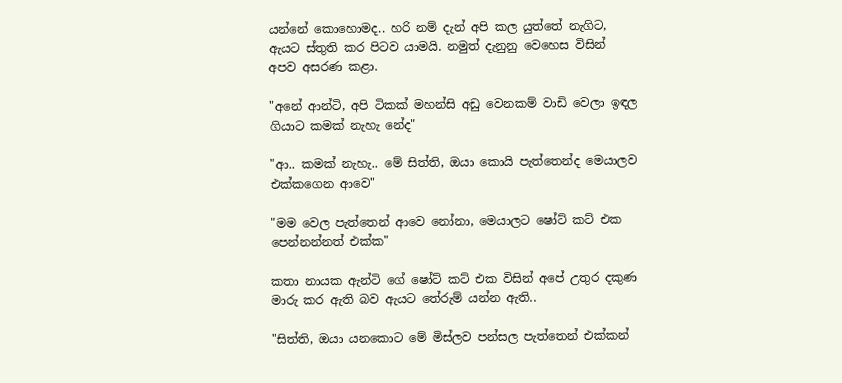යන්නේ කොහොමද.. හරි නම් දැන් අපි කල යුත්තේ නැගිට, ඇයට ස්තුති කර පිටව යාමයි. නමුත් දැනුනු වෙහෙස විසින් අපව අසරණ කළා.

"අනේ ආන්ටි, අපි ටිකක් මහන්සි අඩු වෙනකම් වාඩි වෙලා ඉඳල ගියාට කමක් නැහැ නේද"

"ආ.. කමක් නැහැ.. මේ සිත්ති, ඔයා කොයි පැත්තෙන්ද මෙයාලව එක්කගෙන ආවෙ"

"මම වෙල පැත්තෙන් ආවෙ නෝනා, මෙයාලට ෂෝට් කට් එක පෙන්නන්නත් එක්ක"

කතා නායක ඇන්ටි ගේ ෂෝට් කට් එක විසින් අපේ උතුර දකුණ මාරු කර ඇති බව ඇයට තේරුම් යන්න ඇති..

"සිත්ති, ඔයා යනකොට මේ මිස්ලව පන්සල පැත්තෙන් එක්කන්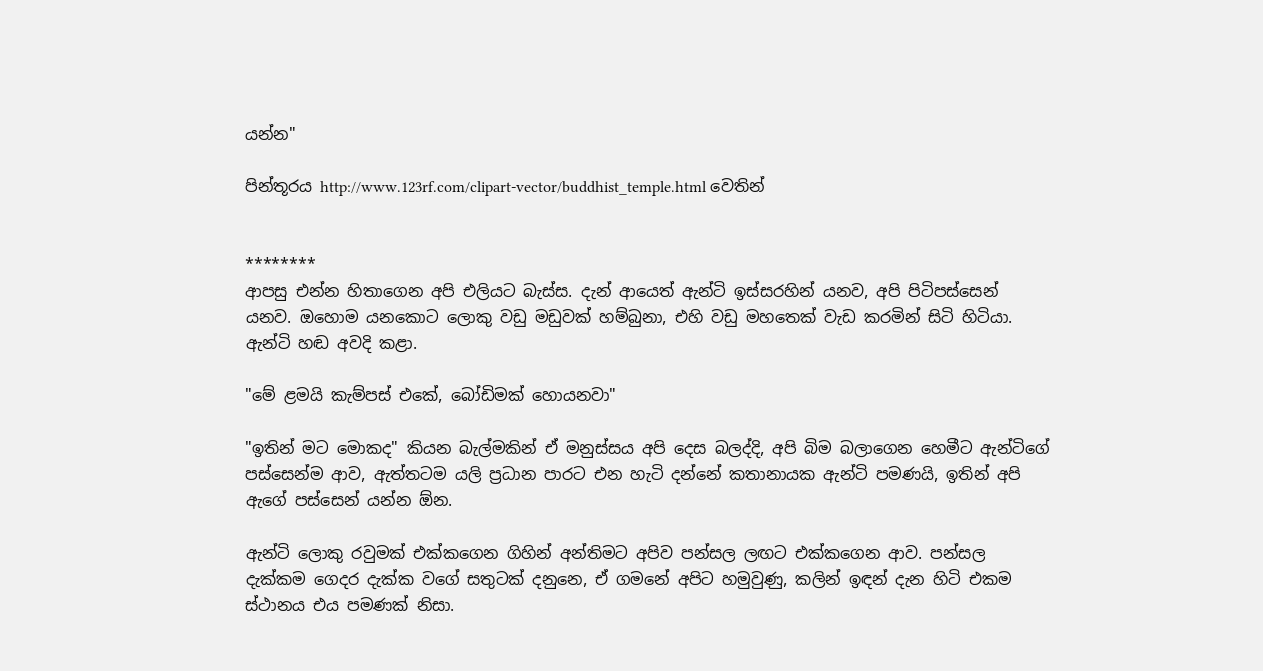යන්න"

පින්තූරය http://www.123rf.com/clipart-vector/buddhist_temple.html වෙතින්


********
ආපසු එන්න හිතාගෙන අපි එලියට බැස්ස. දැන් ආයෙත් ඇන්ටි ඉස්සරහින් යනව, අපි පිටිපස්සෙන් යනව. ඔහොම යනකොට ලොකු වඩු මඩුවක් හම්බුනා, එහි වඩු මහතෙක් වැඩ කරමින් සිටි හිටියා. ඇන්ටි හඬ අවදි කළා.

"මේ ළමයි කැම්පස් එකේ, බෝඩිමක් හොයනවා"

"ඉතින් මට මොකද" කියන බැල්මකින් ඒ මනුස්සය අපි දෙස බලද්දි, අපි බිම බලාගෙන හෙමීට ඇන්ටිගේ පස්සෙන්ම ආව, ඇත්තටම යලි ප්‍රධාන පාරට එන හැටි දන්නේ කතානායක ඇන්ටි පමණයි, ඉතින් අපි ඇගේ පස්සෙන් යන්න ඕන.

ඇන්ටි ලොකු රවුමක් එක්කගෙන ගිහින් අන්තිමට අපිව පන්සල ලඟට එක්කගෙන ආව. පන්සල දැක්කම ගෙදර දැක්ක වගේ සතුටක් දනුනෙ, ඒ ගමනේ අපිට හමුවුණු, කලින් ඉඳන් දැන හිටි එකම ස්ථානය එය පමණක් නිසා.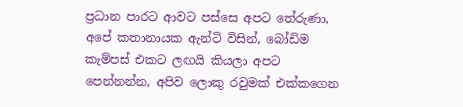ප්‍රධාන පාරට ආවට පස්සෙ අපට තේරුණා, අපේ කතානායක ඇන්ටි විසින්, බෝඩිම කැම්පස් එකට ලඟයි කියලා අපට පෙන්නන්න, අපිව ලොකු රවුමක් එක්කගෙන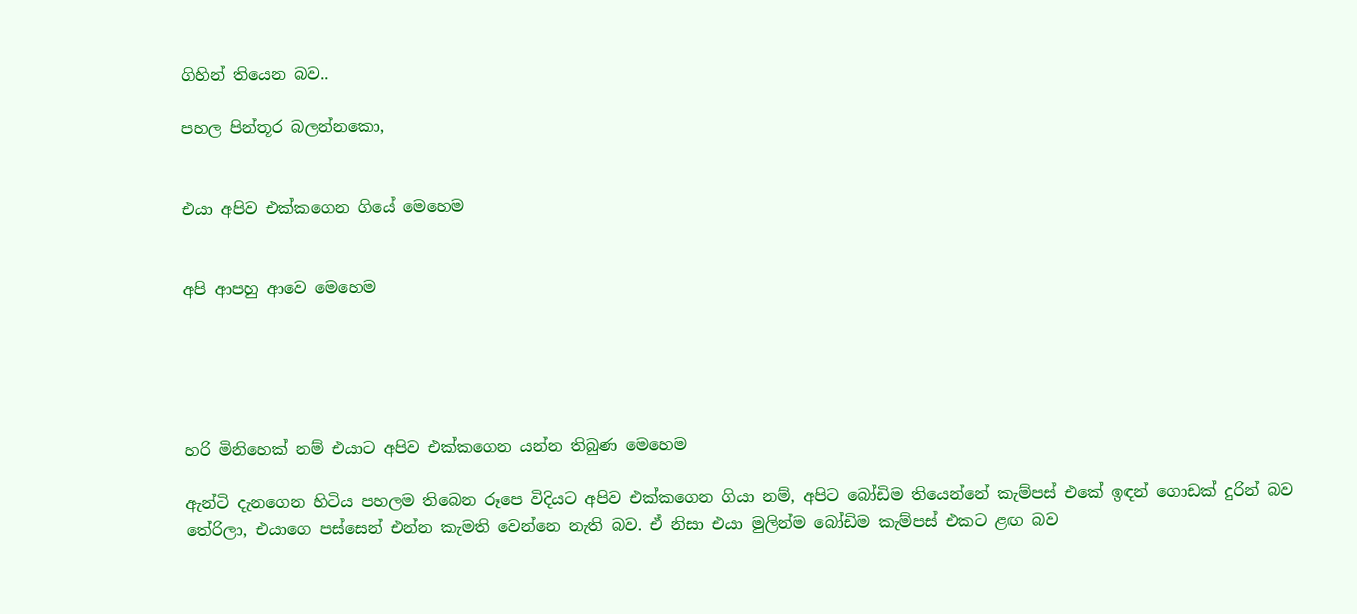ගිහින් තියෙන බව..

පහල පින්තූර බලන්නකො,


එයා අපිව එක්කගෙන ගියේ මෙහෙම


අපි ආපහු ආවෙ මෙහෙම





හරි මිනිහෙක් නම් එයාට අපිව එක්කගෙන යන්න තිබුණ මෙහෙම

ඇන්ටි දැනගෙන හිටිය පහලම තිබෙන රූපෙ විදියට අපිව එක්කගෙන ගියා නම්, අපිට බෝඩිම තියෙන්නේ කැම්පස් එකේ ඉඳන් ගොඩක් දුරින් බව තේරිලා, එයාගෙ පස්සෙන් එන්න කැමති වෙන්නෙ නැති බව. ඒ නිසා එයා මුලින්ම බෝඩිම කැම්පස් එකට ළඟ බව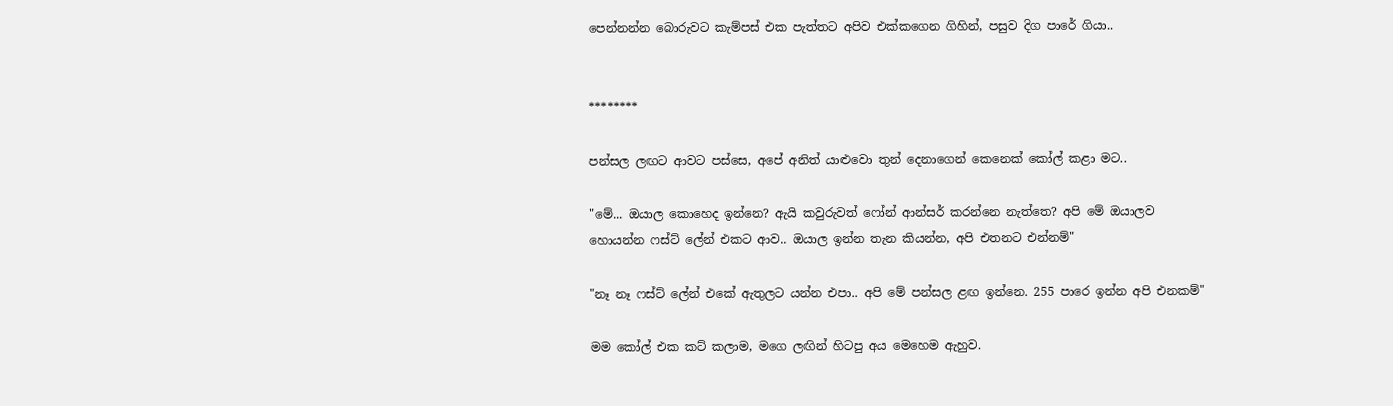පෙන්නන්න බොරුවට කැම්පස් එක පැත්තට අපිව එක්කගෙන ගිහින්, පසුව දිග පාරේ ගියා..


********

පන්සල ලඟට ආවට පස්සෙ, අපේ අනිත් යාළුවො තුන් දෙනාගෙන් කෙනෙක් කෝල් කළා මට..

"මේ... ඔයාල කොහෙද ඉන්නෙ? ඇයි කවුරුවත් ෆෝන් ආන්සර් කරන්නෙ නැත්තෙ? අපි මේ ඔයාලව හොයන්න ෆස්ට් ලේන් එකට ආව.. ඔයාල ඉන්න තැන කියන්න, අපි එතනට එන්නම්"

"නෑ නෑ ෆස්ට් ලේන් එකේ ඇතුලට යන්න එපා.. අපි මේ පන්සල ළඟ ඉන්නෙ. 255 පාරෙ ඉන්න අපි එනකම්"

මම කෝල් එක කට් කලාම, මගෙ ලඟින් හිටපු අය මෙහෙම ඇහුව.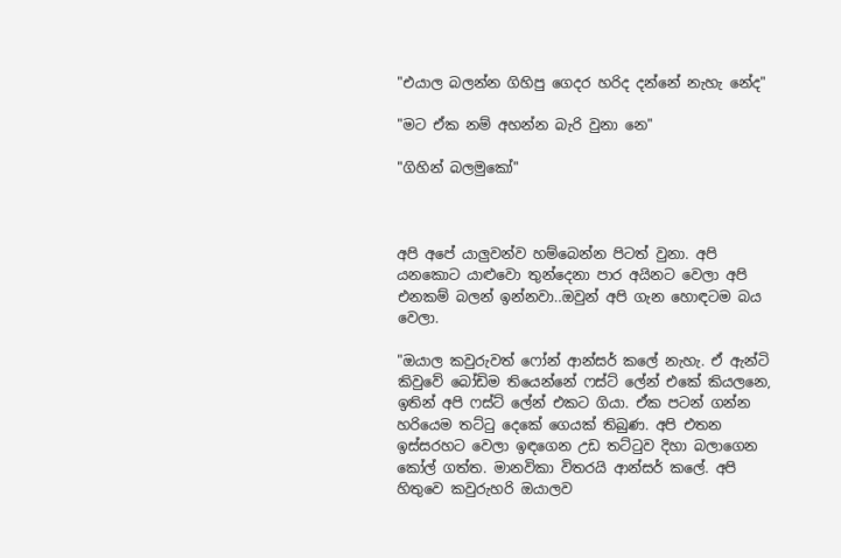"එයාල බලන්න ගිහිපු ගෙදර හරිද දන්නේ නැහැ නේද"

"මට ඒක නම් අහන්න බැරි වුනා නෙ"

"ගිහින් බලමුකෝ"



අපි අපේ යාලුවන්ව හම්බෙන්න පිටත් වුනා. අපි යනකොට යාළුවො තුන්දෙනා පාර අයිනට වෙලා අපි එනකම් බලන් ඉන්නවා..ඔවුන් අපි ගැන හොඳටම බය වෙලා.

"ඔයාල කවුරුවත් ෆෝන් ආන්සර් කලේ නැහැ. ඒ ඇන්ටි කිවුවේ බෝඩිම තියෙන්නේ ෆස්ට් ලේන් එකේ කියලනෙ, ඉතින් අපි ෆස්ට් ලේන් එකට ගියා. ඒක පටන් ගන්න හරියෙම තට්ටු දෙකේ ගෙයක් තිබුණ. අපි එතන ඉස්සරහට වෙලා ඉඳගෙන උඩ තට්ටුව දිහා බලාගෙන කෝල් ගත්ත. මානවිකා විතරයි ආන්සර් කලේ. අපි හිතුවෙ කවුරුහරි ඔයාලව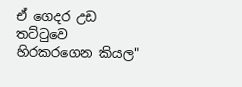ඒ ගෙදර උඩ තට්ටුවෙ හිරකරගෙන කියල"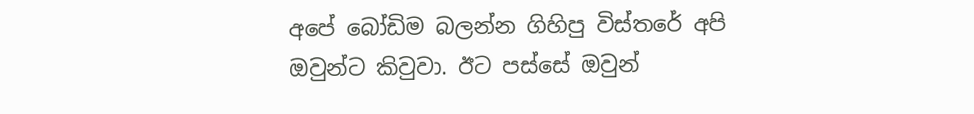අපේ බෝඩිම බලන්න ගිහිපු විස්තරේ අපි ඔවුන්ට කිවුවා. ඊට පස්සේ ඔවුන්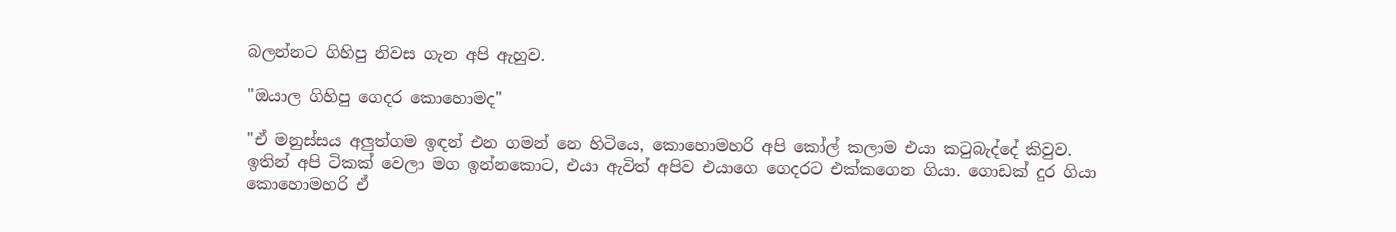බලන්නට ගිහිපු නිවස ගැන අපි ඇහුව.

"ඔයාල ගිහිපු ගෙදර කොහොමද"

"ඒ මනුස්සය අලුත්ගම ඉඳන් එන ගමන් නෙ හිටියෙ, කොහොමහරි අපි කෝල් කලාම එයා කටුබැද්දේ කිවුව. ඉතින් අපි ටිකක් වෙලා මග ඉන්නකොට, එයා ඇවිත් අපිව එයාගෙ ගෙදරට එක්කගෙන ගියා. ගොඩක් දුර ගියා කොහොමහරි ඒ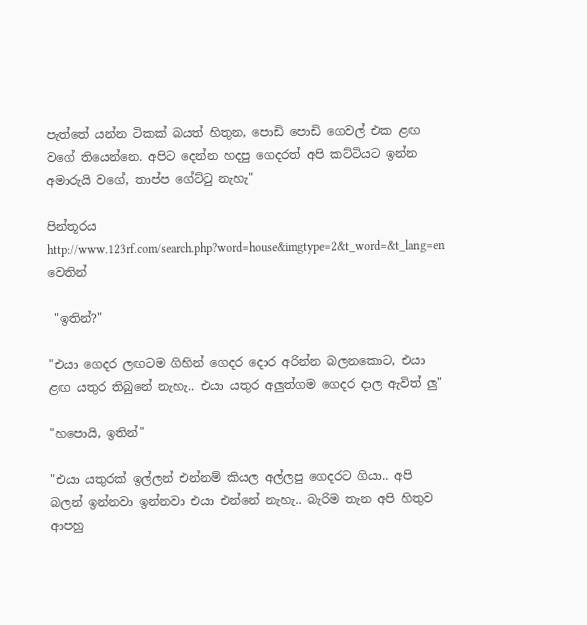පැත්තේ යන්න ටිකක් බයත් හිතුන, පොඩි පොඩි ගෙවල් එක ළඟ වගේ තියෙන්නෙ. අපිට දෙන්න හදපු ගෙදරත් අපි කට්ටියට ඉන්න අමාරුයි වගේ, තාප්ප ගේට්ටු නැහැ"

පින්තූරය http://www.123rf.com/search.php?word=house&imgtype=2&t_word=&t_lang=en වෙතින්

 "ඉතින්?"

"එයා ගෙදර ලඟටම ගිහින් ගෙදර දොර අරින්න බලනකොට, එයා ළඟ යතුර තිබුනේ නැහැ.. එයා යතුර අලුත්ගම ගෙදර දාල ඇවිත් ලු"

"හපොයි, ඉතින්"

"එයා යතුරක් ඉල්ලන් එන්නම් කියල අල්ලපු ගෙදරට ගියා.. අපි බලන් ඉන්නවා ඉන්නවා එයා එන්නේ නැහැ.. බැරිම තැන අපි හිතුව ආපහු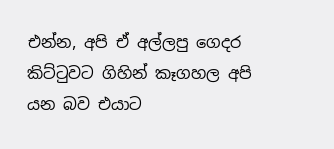එන්න, අපි ඒ අල්ලපු ගෙදර කිට්ටුවට ගිහින් කෑගහල අපි යන බව එයාට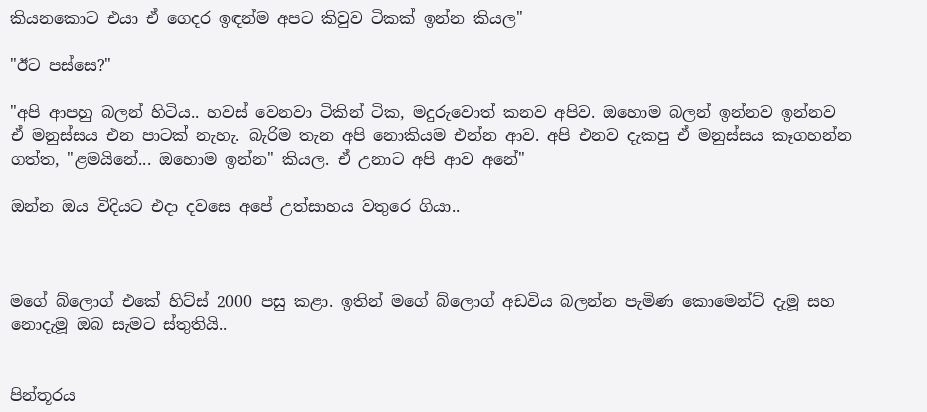කියනකොට එයා ඒ ගෙදර ඉඳන්ම අපට කිවුව ටිකක් ඉන්න කියල"

"ඊට පස්සෙ?"

"අපි ආපහු බලන් හිටිය.. හවස් වෙනවා ටිකින් ටික, මදුරුවොත් කනව අපිව. ඔහොම බලන් ඉන්නව ඉන්නව ඒ මනුස්සය එන පාටක් නැහැ. බැරිම තැන අපි නොකියම එන්න ආව. අපි එනව දැකපු ඒ මනුස්සය කෑගහන්න ගත්ත, "ළමයිනේ... ඔහොම ඉන්න" කියල. ඒ උනාට අපි ආව අනේ"

ඔන්න ඔය විදියට එදා දවසෙ අපේ උත්සාහය වතුරෙ ගියා..



මගේ බ්ලොග් එකේ හිට්ස් 2000 පසු කළා. ඉතින් මගේ බ්ලොග් අඩවිය බලන්න පැමිණ කොමෙන්ට් දැමූ සහ නොදැමූ ඔබ සැමට ස්තුතියි..


පින්තූරය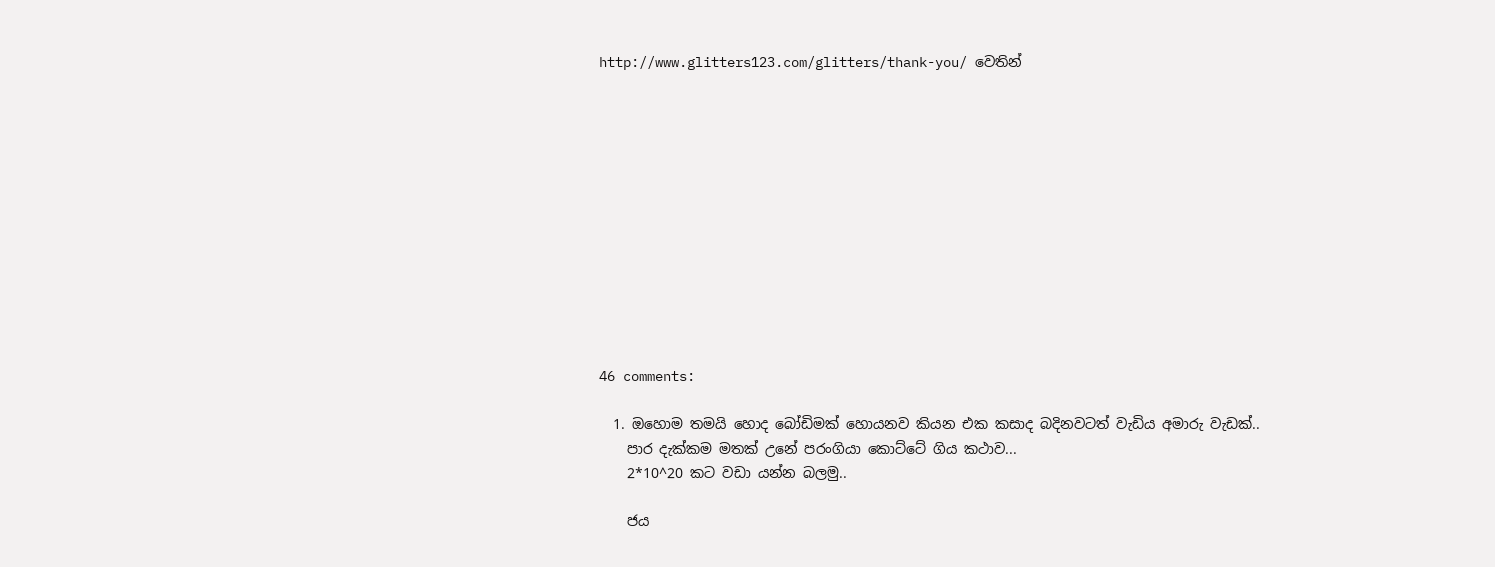http://www.glitters123.com/glitters/thank-you/ වෙතින්












46 comments:

  1. ඔහොම තමයි හොද බෝඩිමක් හොයනව කියන එක කසාද බදිනවටත් වැඩිය අමාරු වැඩක්..
    පාර දැක්කම මතක් උනේ පරංගියා කොට්ටේ ගිය කථාව...
    2*10^20 කට වඩා යන්න බලමු..

    ජය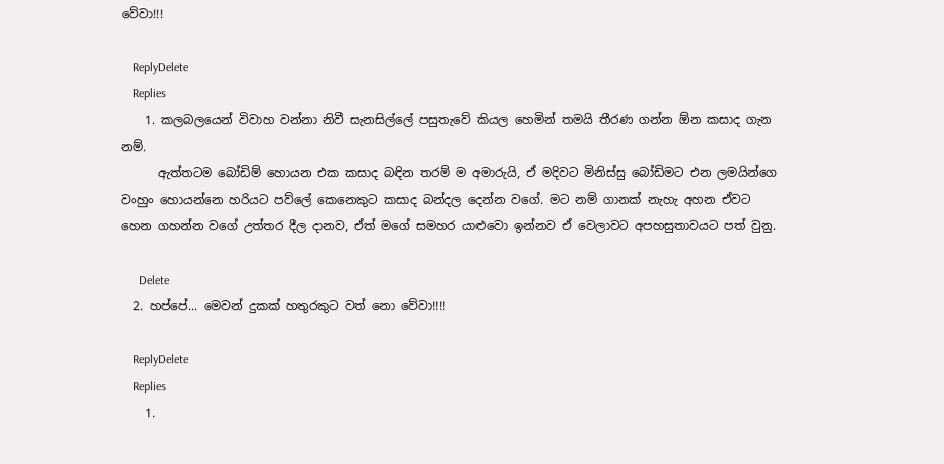වේවා!!!

    ReplyDelete
    Replies
    1. කලබලයෙන් විවාහ වන්නා නිවී සැනසිල්ලේ පසුතැවේ කියල හෙමින් තමයි තීරණ ගන්න ඕන කසාද ගැන නම්.
      ඇත්තටම බෝඩිම් හොයන එක කසාද බඳින තරම් ම අමාරුයි, ඒ මදිවට මිනිස්සු බෝඩිමට එන ලමයින්ගෙ වංහුං හොයන්නෙ හරියට පව්ලේ කෙනෙකුට කසාද බන්දල දෙන්න වගේ. මට නම් ගානක් නැහැ අහන ඒවට හෙන ගහන්න වගේ උත්තර දීල දානව, ඒත් මගේ සමහර යාළුවො ඉන්නව ඒ වෙලාවට අපහසුතාවයට පත් වුනු.

      Delete
  2. හප්පේ... මෙවන් දුකක් හතුරකුට වත් නො වේවා!!!!

    ReplyDelete
    Replies
    1.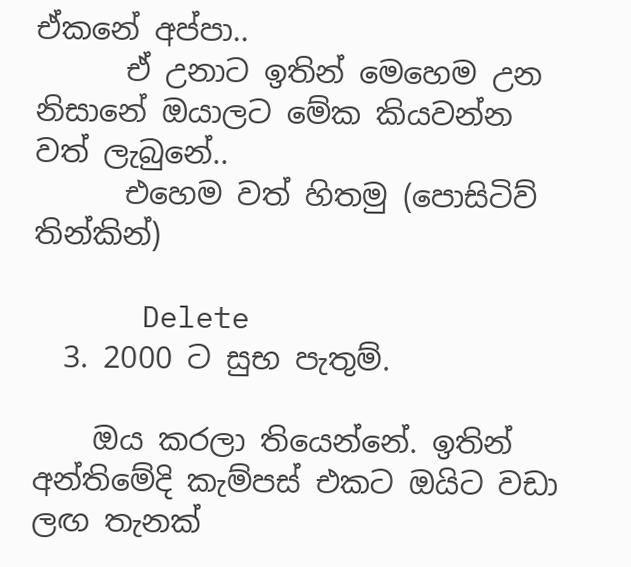ඒකනේ අප්පා..
      ඒ උනාට ඉතින් මෙහෙම උන නිසානේ ඔයාලට මේක කියවන්න වත් ලැබුනේ..
      එහෙම වත් හිතමු (පොසිටිව් තින්කින්)

      Delete
  3. 2000 ට සුභ පැතුම්.

    ඔය කරලා තියෙන්නේ. ඉතින් අන්තිමේදි කැම්පස් එකට ඔයිට වඩා ලඟ තැනක්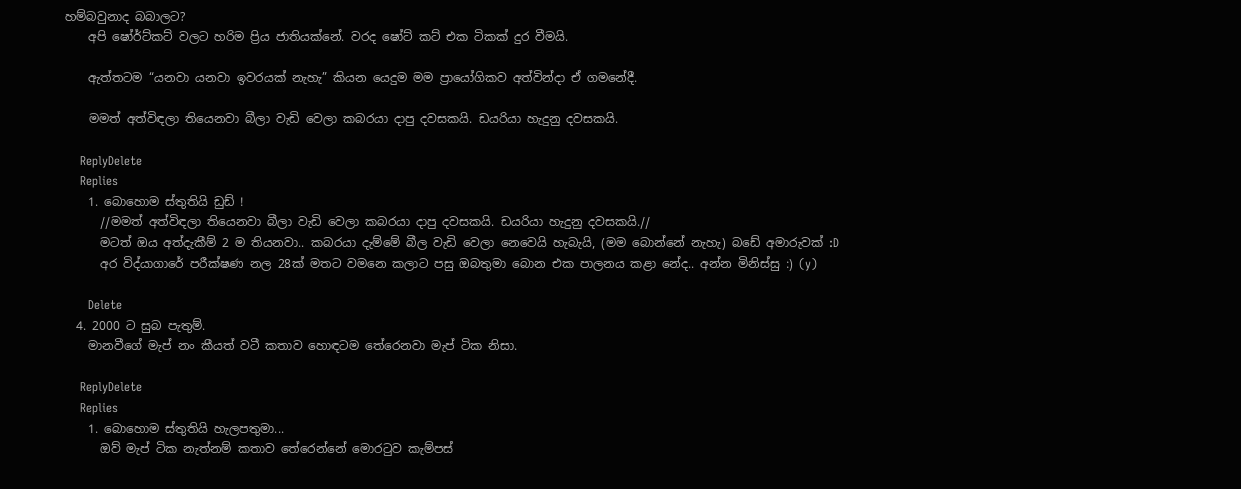හම්බවුනාද බබාලට?
    අපි ෂෝර්ට්කට් වලට හරිම ප්‍රිය ජාතියක්නේ. වරද ෂෝට් කට් එක ටිකක් දුර වීමයි.

    ඇත්තටම “යනවා යනවා ඉවරයක් නැහැ” කියන යෙදුම මම ප්‍රායෝගිකව අත්වින්දා ඒ ගමනේදී.

    මමත් අත්විඳලා තියෙනවා බීලා වැඩි වෙලා කබරයා දාපු දවසකයි. ඩයරියා හැදුනු දවසකයි.

    ReplyDelete
    Replies
    1. බොහොම ස්තුතියි ඩුඩ් !
      //මමත් අත්විඳලා තියෙනවා බීලා වැඩි වෙලා කබරයා දාපු දවසකයි. ඩයරියා හැදුනු දවසකයි.//
      මටත් ඔය අත්දැකීම් 2 ම තියනවා.. කබරයා දැම්මේ බීල වැඩි වෙලා නෙවෙයි හැබැයි, (මම බොන්නේ නැහැ) බඩේ අමාරුවක් :D
      අර විද්යාගාරේ පරීක්ෂණ නල 28ක් මතට වමනෙ කලාට පසු ඔබතුමා බොන එක පාලනය කළා නේද.. අන්න මිනිස්සු :) (y)

      Delete
  4. 2000 ට සුබ පැතුම්.
    මානවීගේ මැප් නං කීයත් වටී කතාව හොඳටම තේරෙනවා මැප් ටික නිසා.

    ReplyDelete
    Replies
    1. බොහොම ස්තුතියි හැලපතුමා...
      ඔව් මැප් ටික නැත්නම් කතාව තේරෙන්නේ මොරටුව කැම්පස්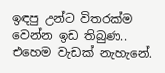ඉඳපු උන්ට විතරක්ම වෙන්න ඉඩ තිබුණ.. එහෙම වැඩක් නැහැනේ.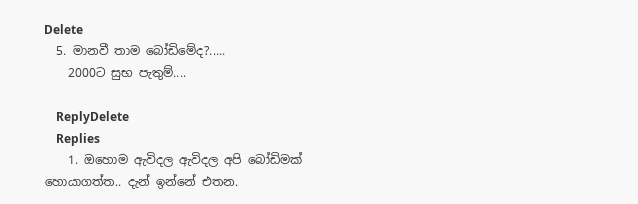Delete
  5. මානවී තාම බෝඩිමේද?.....
    2000ට සුභ පැතුම්....

    ReplyDelete
    Replies
    1. ඔහොම ඇවිදල ඇවිදල අපි බෝඩිමක් හොයාගත්ත.. දැන් ඉන්නේ එතන.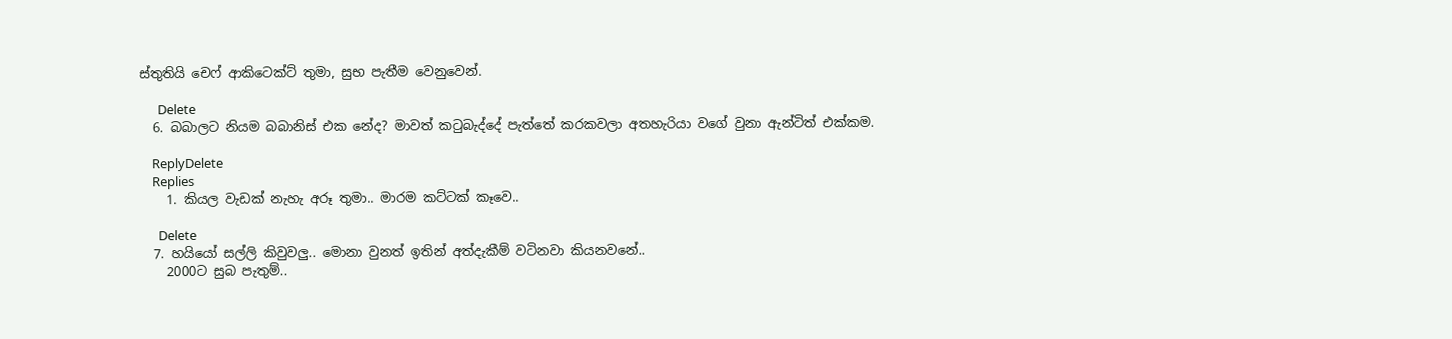ස්තුතියි චෙෆ් ආකිටෙක්ට් තුමා, සුභ පැතීම වෙනුවෙන්.

      Delete
  6. බබාලට නියම බබානිස් එක නේද? මාවත් කටුබැද්දේ පැත්තේ කරකවලා අතහැරියා වගේ වුනා ඇන්ටිත් එක්කම.

    ReplyDelete
    Replies
    1. කියල වැඩක් නැහැ අරූ තුමා.. මාරම කට්ටක් කෑවෙ..

      Delete
  7. හයියෝ සල්ලි කිවුවලු.. මොනා වුනත් ඉතින් අත්දැකීම් වටිනවා කියනවනේ..
    2000ට සුබ පැතුම්..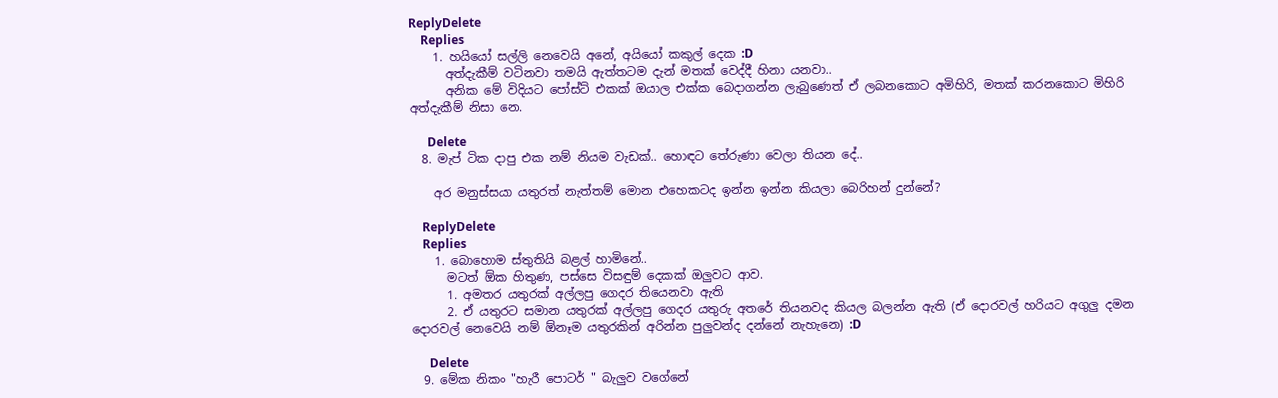ReplyDelete
    Replies
    1. හයියෝ සල්ලි නෙවෙයි අනේ, අයියෝ කකුල් දෙක :D
      අත්දැකීම් වටිනවා තමයි ඇත්තටම දැන් මතක් වෙද්දී හිනා යනවා..
      අනික මේ විදියට පෝස්ට් එකක් ඔයාල එක්ක බෙදාගන්න ලැබුණෙත් ඒ ලබනකොට අමිහිරි, මතක් කරනකොට මිහිරි අත්දැකීම් නිසා නෙ.

      Delete
  8. මැප් ටික දාපු එක නම් නියම වැඩක්.. හොඳට තේරුණා වෙලා තියන දේ..

    අර මනුස්සයා යතුරත් නැත්තම් මොන එහෙකටද ඉන්න ඉන්න කියලා බෙරිහන් දුන්නේ?

    ReplyDelete
    Replies
    1. බොහොම ස්තුතියි බළල් හාමිනේ..
      මටත් ඕක හිතුණ, පස්සෙ විසඳුම් දෙකක් ඔලුවට ආව.
      1. අමතර යතුරක් අල්ලපු ගෙදර තියෙනවා ඇති
      2. ඒ යතුරට සමාන යතුරක් අල්ලපු ගෙදර යතුරු අතරේ තියනවද කියල බලන්න ඇති (ඒ දොරවල් හරියට අගුලු දමන දොරවල් නෙවෙයි නම් ඕනෑම යතුරකින් අරින්න පුලුවන්ද දන්නේ නැහැනෙ) :D

      Delete
  9. මේක නිකං "හැරී පොටර් " බැලුව වගේනේ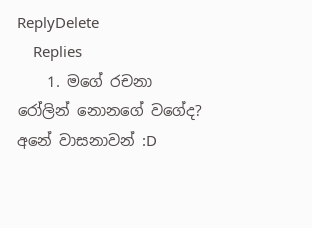ReplyDelete
    Replies
    1. මගේ රචනා රෝලින් නොනගේ වගේද? අනේ වාසනාවන් :D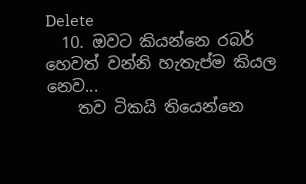Delete
  10. ඔවට කියන්නෙ රබර් හෙවත් වන්නි හැතැප්ම කියල නෙව...
    තව ටිකයි තියෙන්නෙ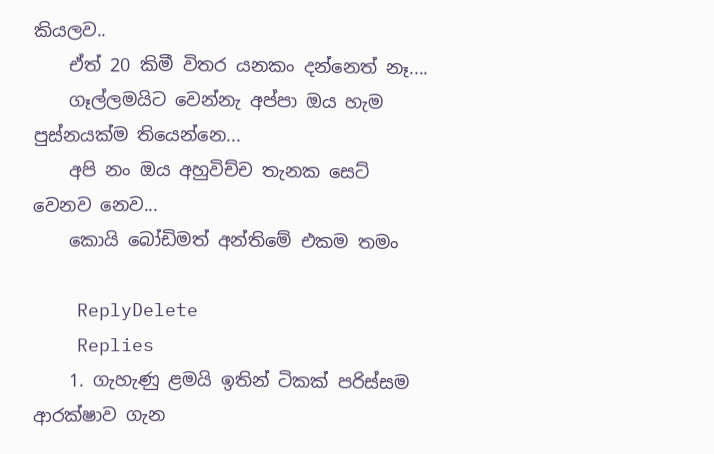කියලව..
    ඒත් 20 කිමී විතර යනකං දන්නෙත් නෑ....
    ගෑල්ලමයිට වෙන්නැ අප්පා ඔය හැම පුස්නයක්ම තියෙන්නෙ...
    අපි නං ඔය අහුවිච්ච තැනක සෙට් වෙනව නෙව...
    කොයි බෝඩිමත් අන්තිමේ එකම තමං

    ReplyDelete
    Replies
    1. ගැහැණු ළමයි ඉතින් ටිකක් පරිස්සම ආරක්ෂාව ගැන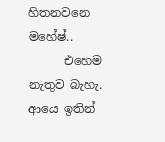හිතනවනෙ මහේෂ්..
      එහෙම නැතුව බැහැ. ආයෙ ඉතින්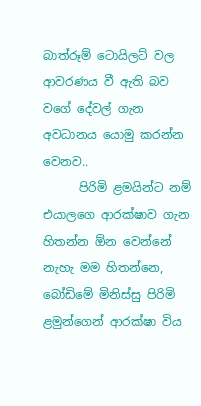බාත්රූම් ටොයිලට් වල ආවරණය වී ඇති බව වගේ දේවල් ගැන අවධානය යොමු කරන්න වෙනව..
      පිරිමි ළමයින්ට නම් එයාලගෙ ආරක්ෂාව ගැන හිතන්න ඕන වෙන්නේ නැහැ මම හිතන්නෙ, බෝඩිමේ මිනිස්සු පිරිමි ළමුන්ගෙන් ආරක්ෂා විය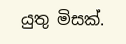යුතු මිසක්.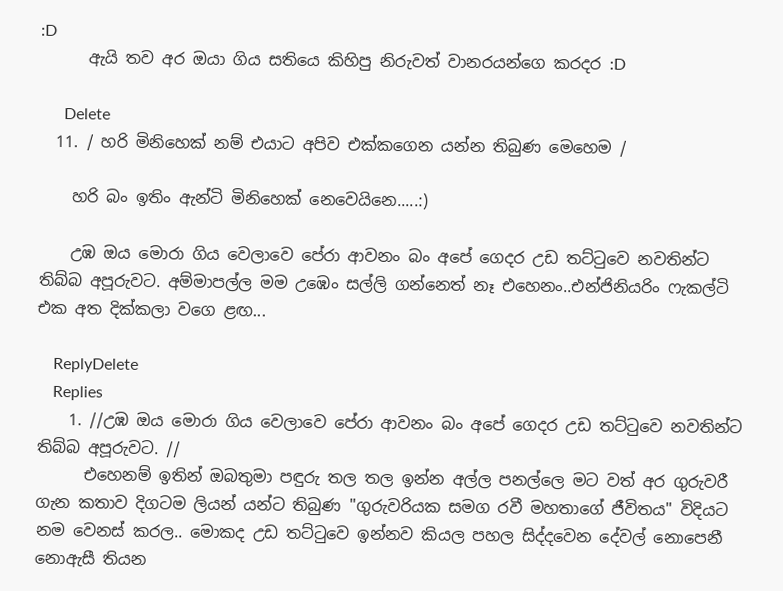:D
      ඇයි තව අර ඔයා ගිය සතියෙ කිහිපු නිරුවත් වානරයන්ගෙ කරදර :D

      Delete
  11. / හරි මිනිහෙක් නම් එයාට අපිව එක්කගෙන යන්න තිබුණ මෙහෙම /

    හරි බං ඉතිං ඇන්ටි මිනිහෙක් නෙවෙයිනෙ.....:)

    උඹ ඔය මොරා ගිය වෙලාවෙ පේරා ආවනං බං අපේ ගෙදර උඩ තට්ටුවෙ නවතින්ට තිබ්බ අපූරුවට. අම්මාපල්ල මම උඹෙං සල්ලි ගන්නෙත් නෑ එහෙනං..එන්ජිනියරිං ෆැකල්ටි එක අත දික්කලා වගෙ ළඟ...

    ReplyDelete
    Replies
    1. //උඹ ඔය මොරා ගිය වෙලාවෙ පේරා ආවනං බං අපේ ගෙදර උඩ තට්ටුවෙ නවතින්ට තිබ්බ අපූරුවට. //
      එහෙනම් ඉතින් ඔබතුමා පඳුරු තල තල ඉන්න අල්ල පනල්ලෙ මට වත් අර ගුරුවරී ගැන කතාව දිගටම ලියන් යන්ට තිබුණ "ගුරුවරියක සමග රවී මහතාගේ ජීවිතය" විදියට නම වෙනස් කරල.. මොකද උඩ තට්ටුවෙ ඉන්නව කියල පහල සිද්දවෙන දේවල් නොපෙනී නොඇසී තියන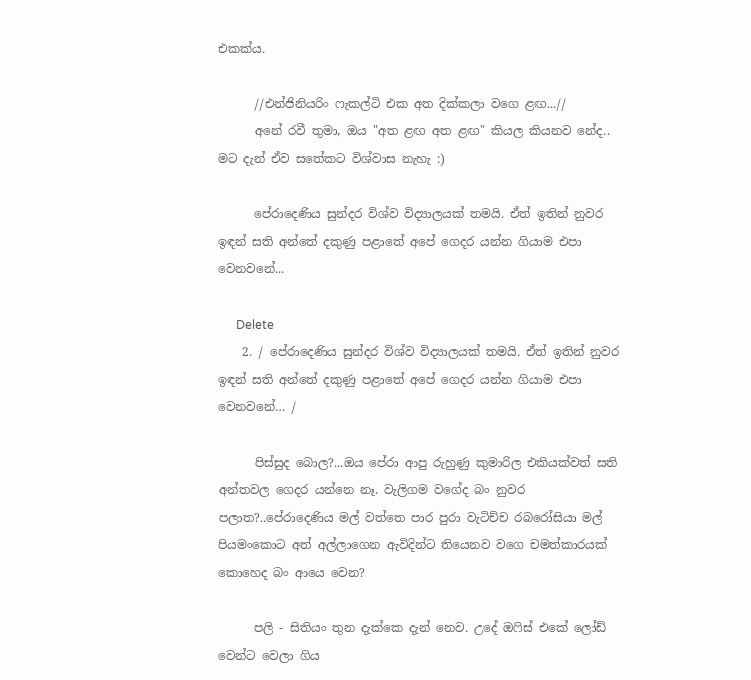එකක්ය.

      //එන්ජිනියරිං ෆැකල්ටි එක අත දික්කලා වගෙ ළඟ...//
      අනේ රවී තුමා, ඔය "අත ළඟ අත ළඟ" කියල කියනව නේද.. මට දැන් ඒව සතේකට විශ්වාස නැහැ :)

      පේරාදෙණිය සුන්දර විශ්ව විද්‍යාලයක් තමයි. ඒත් ඉතින් නුවර ඉඳන් සති අන්තේ දකුණු පළාතේ අපේ ගෙදර යන්න ගියාම එපා වෙනවනේ...

      Delete
    2. / පේරාදෙණිය සුන්දර විශ්ව විද්‍යාලයක් තමයි. ඒත් ඉතින් නුවර ඉඳන් සති අන්තේ දකුණු පළාතේ අපේ ගෙදර යන්න ගියාම එපා වෙනවනේ… /

      පිස්සුද බොල?...ඔය පේරා ආපු රුහුණු කුමාරිල එකියක්වත් සති අන්තවල ගෙදර යන්නෙ නෑ. වැලිගම වගේද බං නුවර පලාත?..පේරාදෙණිය මල් වත්තෙ පාර පුරා වැටිච්ච රබරෝසියා මල් පියමංකොට අත් අල්ලාගෙන ඇවිදින්ට තියෙනව වගෙ චමත්කාරයක් කොහෙද බං ආයෙ වෙන?

      පලි - සිතියං තුන දැක්කෙ දැන් නෙව. උදේ ඔෆිස් එකේ ලෝඩ් වෙන්ට වෙලා ගිය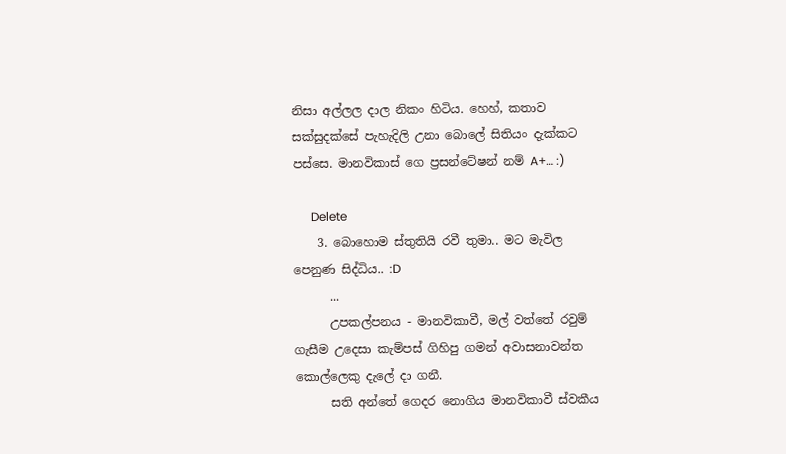නිසා අල්ලල දාල නිකං හිටිය. හෙහ්, කතාව සක්සුදක්සේ පැහැදිලි උනා බොලේ සිතියං දැක්කට පස්සෙ. මානවිකාස් ගෙ ප්‍රසන්ටේෂන් නම් A+… :)

      Delete
    3. බොහොම ස්තුතියි රවී තුමා.. මට මැවිල පෙනුණ සිද්ධිය.. :D
      ...
      උපකල්පනය - මානවිකාවී, මල් වත්තේ රවුම් ගැසීම උදෙසා කැම්පස් ගිහිපු ගමන් අවාසනාවන්ත කොල්ලෙකු දැලේ දා ගනී.
      සති අන්තේ ගෙදර නොගිය මානවිකාවී ස්වකීය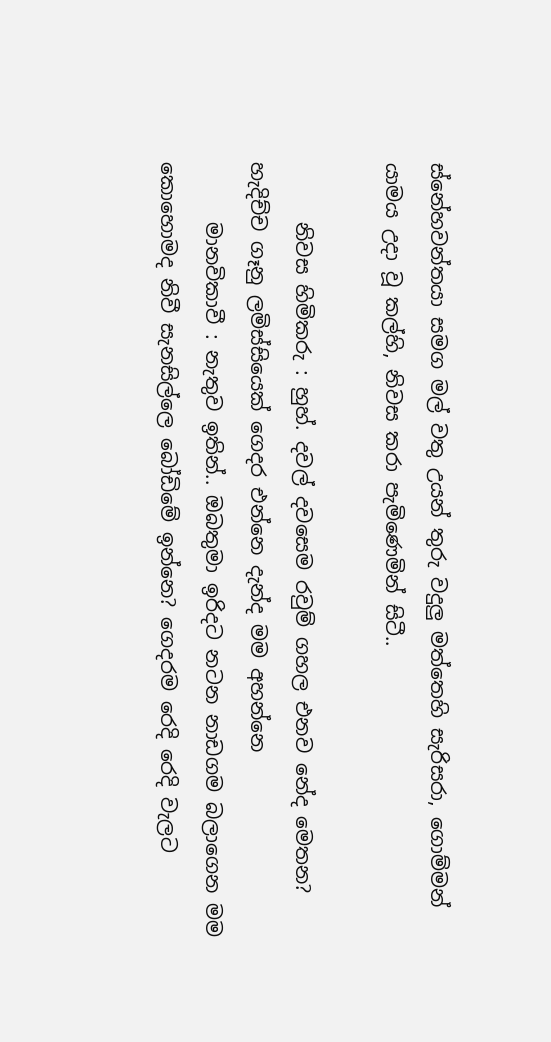ස්නේහවන්තයා සමග මල් වතු උයන් තුරු වදුලු මත්තෙහි සැරිසරා, ගොම්මන් යාමය උදා වූ කල්හි, නිවස කරා පැමිණෙමින් සිටී..

      නිවස හිමිකරු : හුහ්. දවල් දවසෙම රවුම් ගහල එනව නේද මෙතන? හැදිච්ච ගෑනු ලමිස්සියෙක් ගෙදර එන්නෙ දැන්ද මම අහන්නෙ
      මානවිකාවී : නැතුව ඉතින්.. ඔබතුමා ඉරිදට නටන නාඩගම බලාගෙන මම කොහොමද නිවී සැනසිල්ලෙ බෝඩිමේ ඉන්නෙ? ගෙදරම රෙදි රෙදි වැලට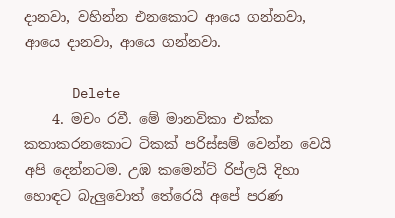දානවා, වහින්න එනකොට ආයෙ ගන්නවා, ආයෙ දානවා, ආයෙ ගන්නවා.

      Delete
    4. මචං රවී. මේ මානවිකා එක්ක කතාකරනකොට ටිකක් පරිස්සම් වෙන්න වෙයි අපි දෙන්නටම. උඹ කමෙන්ට් රිප්ලයි දිහා හොඳට බැලුවොත් තේරෙයි අපේ පරණ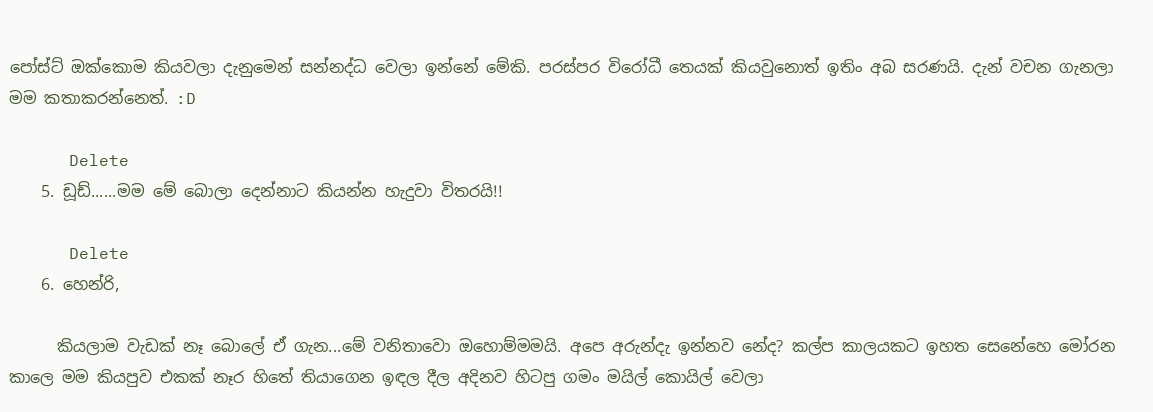පෝස්ට් ඔක්කොම කියවලා දැනුමෙන් සන්නද්ධ වෙලා ඉන්නේ මේකි. පරස්පර විරෝධී තෙයක් කියවුනොත් ඉතිං අබ සරණයි. දැන් වචන ගැනලා මම කතාකරන්නෙත්. :D

      Delete
    5. ඩූඩ්......මම මේ බොලා දෙන්නාට කියන්න හැදුවා විතරයි!!

      Delete
    6. හෙන්රි,

      කියලාම වැඩක් නෑ බොලේ ඒ ගැන...මේ වනිතාවො ඔහොම්මමයි. අපෙ අරුන්දැ ඉන්නව නේද? කල්ප කාලයකට ඉහත සෙනේහෙ මෝරන කාලෙ මම කියපුව එකක් නෑර හිතේ තියාගෙන ඉඳල දීල අදිනව හිටපු ගමං මයිල් කොයිල් වෙලා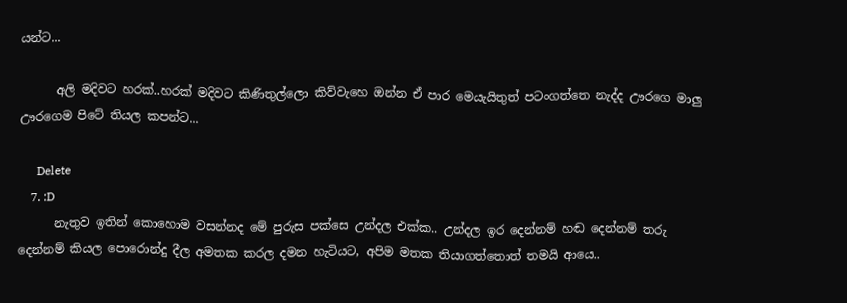යන්ට...

      අලි මදිවට හරක්..හරක් මදිවට කිණිතුල්ලො කිව්වැහෙ ඔන්න ඒ පාර මෙයැයිතුත් පටංගත්තෙ නැද්ද ඌරගෙ මාලු ඌරගෙම පිටේ තියල කපන්ට...

      Delete
    7. :D
      නැතුව ඉතින් කොහොම වසන්නද මේ පුරුස පක්සෙ උන්දල එක්ක.. උන්දල ඉර දෙන්නම් හඬ දෙන්නම් තරු දෙන්නම් කියල පොරොන්දු දීල අමතක කරල දමන හැටියට, අපිම මතක තියාගත්තොත් තමයි ආයෙ..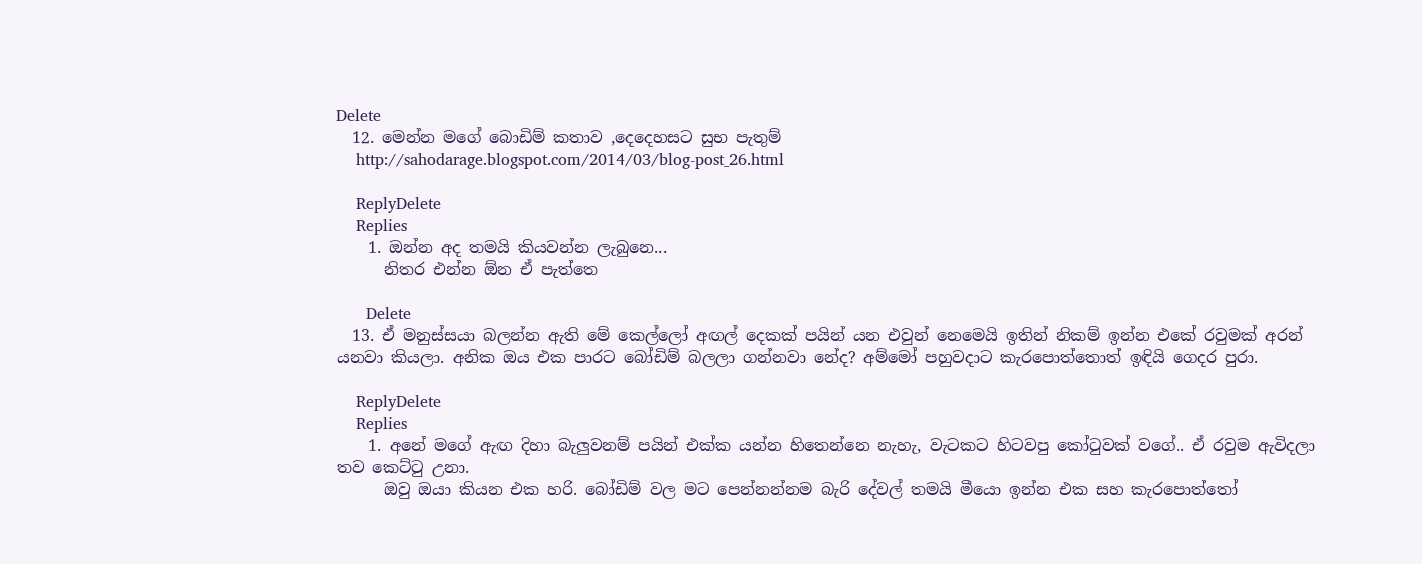Delete
  12. මෙන්න මගේ බොඩිම් කතාව ,දෙදෙහසට සුභ පැතුම්
    http://sahodarage.blogspot.com/2014/03/blog-post_26.html

    ReplyDelete
    Replies
    1. ඔන්න අද තමයි කියවන්න ලැබුනෙ...
      නිතර එන්න ඕන ඒ පැත්තෙ

      Delete
  13. ඒ මනුස්සයා බලන්න ඇති මේ කෙල්ලෝ අඟල් දෙකක් පයින් යන එවුන් නෙමෙයි ඉතින් නිකම් ඉන්න එකේ රවුමක් අරන් යනවා කියලා. අනික ඔය එක පාරට බෝඩිම් බලලා ගන්නවා නේද? අම්මෝ පහුවදාට කැරපොත්තොත් ඉඳියි ගෙදර පුරා.

    ReplyDelete
    Replies
    1. අනේ මගේ ඇඟ දිහා බැලුවනම් පයින් එක්ක යන්න හිතෙන්නෙ නැහැ, වැටකට හිටවපු කෝටුවක් වගේ.. ඒ රවුම ඇවිදලා තව කෙට්ටු උනා.
      ඔවු ඔයා කියන එක හරි. බෝඩිම් වල මට පෙන්නන්නම බැරි දේවල් තමයි මීයො ඉන්න එක සහ කැරපොත්තෝ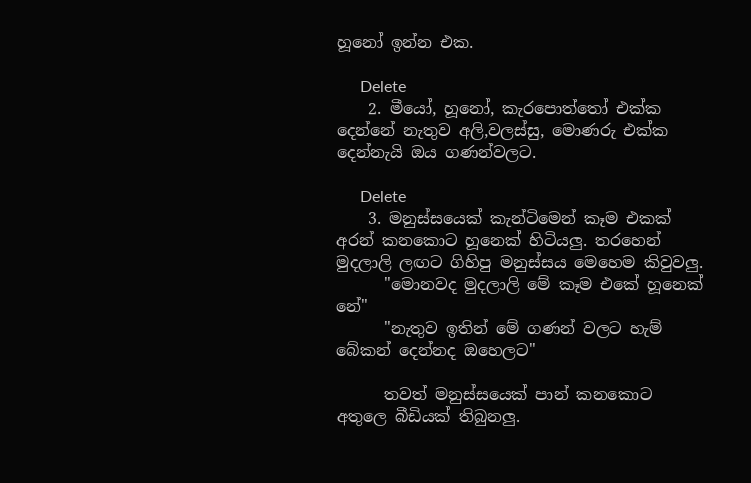හූනෝ ඉන්න එක.

      Delete
    2. මීයෝ, හූනෝ, කැරපොත්තෝ එක්ක දෙන්නේ නැතුව අලි,වලස්සු, මොණරු එක්ක දෙන්නැයි ඔය ගණන්වලට.

      Delete
    3. මනුස්සයෙක් කැන්ටිමෙන් කෑම එකක් අරන් කනකොට හූනෙක් හිටියලු. තරහෙන් මුදලාලි ලඟට ගිහිපු මනුස්සය මෙහෙම කිවුවලු.
      "මොනවද මුදලාලි මේ කෑම එකේ හූනෙක් නේ"
      "නැතුව ඉතින් මේ ගණන් වලට හැම් බේකන් දෙන්නද ඔහෙලට"

      තවත් මනුස්සයෙක් පාන් කනකොට අතුලෙ බීඩියක් තිබුනලු.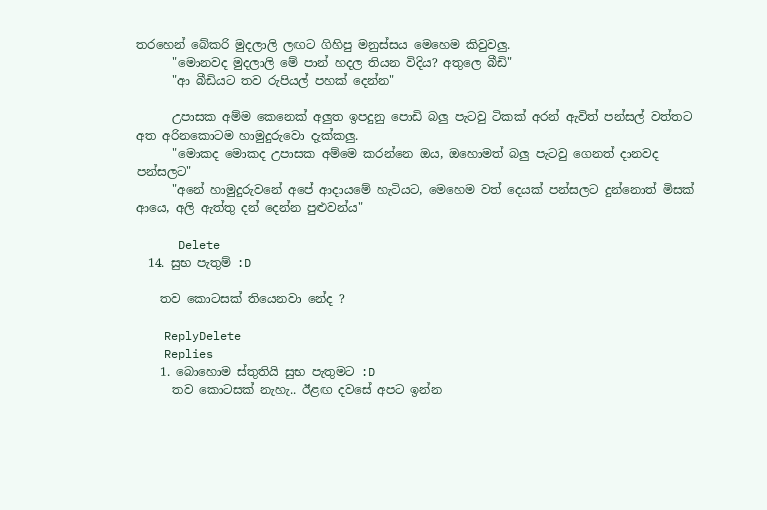තරහෙන් බේකරි මුදලාලි ලඟට ගිහිපු මනුස්සය මෙහෙම කිවුවලු.
      "මොනවද මුදලාලි මේ පාන් හදල තියන විදිය? අතුලෙ බීඩි"
      "ආ බීඩියට තව රුපියල් පහක් දෙන්න"

      උපාසක අම්ම කෙනෙක් අලුත ඉපදුනු පොඩි බලු පැටවු ටිකක් අරන් ඇවිත් පන්සල් වත්තට අත අරිනකොටම හාමුදුරුවො දැක්කලු.
      "මොකද මොකද උපාසක අම්මෙ කරන්නෙ ඔය, ඔහොමත් බලු පැටවු ගෙනත් දානවද පන්සලට"
      "අනේ හාමුදුරුවනේ අපේ ආදායමේ හැටියට, මෙහෙම වත් දෙයක් පන්සලට දුන්නොත් මිසක් ආයෙ, අලි ඇත්තු දන් දෙන්න පුළුවන්ය"

      Delete
  14. සුභ පැතුම් :D

    තව කොටසක් තියෙනවා නේද ?

    ReplyDelete
    Replies
    1. බොහොම ස්තුතියි සුභ පැතුමට :D
      තව කොටසක් නැහැ.. ඊළඟ දවසේ අපට ඉන්න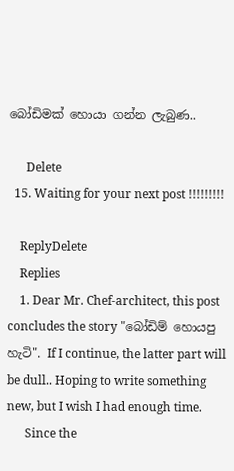බෝඩිමක් හොයා ගන්න ලැබුණ..

      Delete
  15. Waiting for your next post !!!!!!!!!

    ReplyDelete
    Replies
    1. Dear Mr. Chef-architect, this post concludes the story "බෝඩිම් හොයපු හැටි". If I continue, the latter part will be dull.. Hoping to write something new, but I wish I had enough time.
      Since the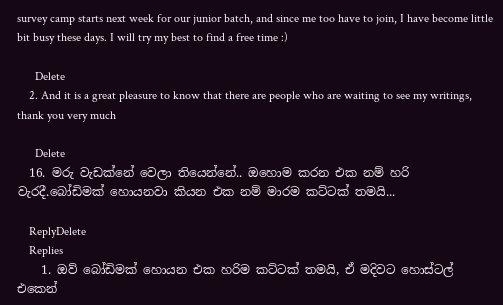survey camp starts next week for our junior batch, and since me too have to join, I have become little bit busy these days. I will try my best to find a free time :)

      Delete
    2. And it is a great pleasure to know that there are people who are waiting to see my writings, thank you very much

      Delete
  16. මරු වැඩක්නේ වෙලා තියෙන්නේ.. ඔහොම කරන එක නම් හරි වැරදී.බෝඩිමක් හොයනවා කියන එක නම් මාරම කට්ටක් තමයි...

    ReplyDelete
    Replies
    1. ඔව් බෝඩිමක් හොයන එක හරිම කට්ටක් තමයි, ඒ මදිවට හොස්ටල් එකෙන්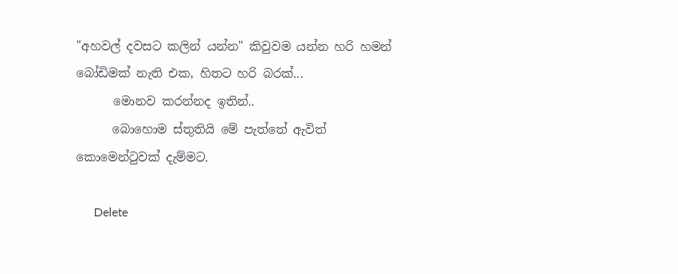"අහවල් දවසට කලින් යන්න" කිවුවම යන්න හරි හමන් බෝඩිමක් නැති එක, හිතට හරි බරක්...
      මොනව කරන්නද ඉතින්..
      බොහොම ස්තුතියි මේ පැත්තේ ඇවිත් කොමෙන්ටුවක් දැම්මට.

      Delete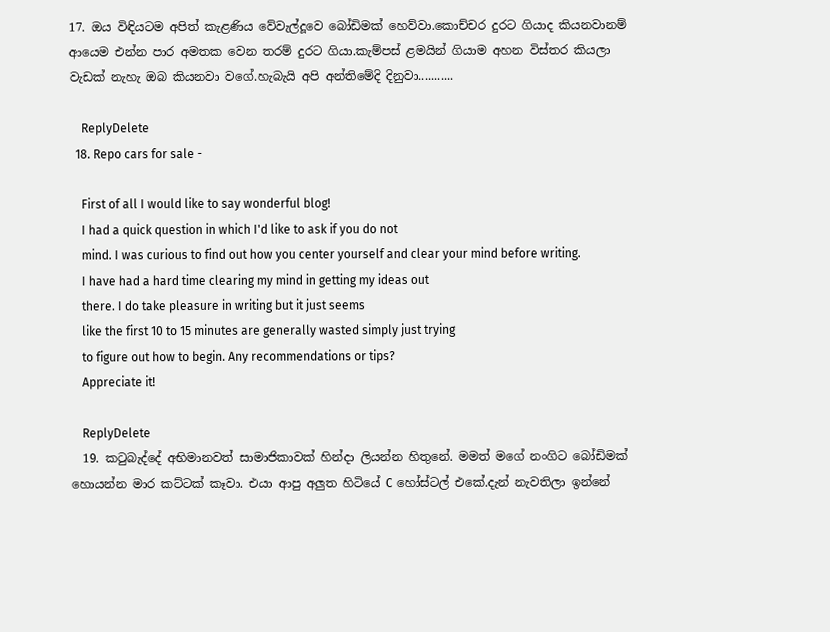17. ඔය විඳියටම අපිත් කැළණිය වේවැල්දූවෙ බෝඩිමක් හෙව්වා.කොච්චර දුරට ගියාද කියනවානම් ආයෙම එන්න පාර අමතක වෙන තරම් දුරට ගියා.කැම්පස් ළමයින් ගියාම අහන විස්තර කියලා වැඩක් නැහැ ඔබ කියනවා වගේ.හැබැයි අපි අන්තිමේදි දිනුවා...........

    ReplyDelete
  18. Repo cars for sale -

    First of all I would like to say wonderful blog!
    I had a quick question in which I'd like to ask if you do not
    mind. I was curious to find out how you center yourself and clear your mind before writing.
    I have had a hard time clearing my mind in getting my ideas out
    there. I do take pleasure in writing but it just seems
    like the first 10 to 15 minutes are generally wasted simply just trying
    to figure out how to begin. Any recommendations or tips?
    Appreciate it!

    ReplyDelete
  19. කටුබැද්දේ අභිමානවත් සාමාජිකාවක් හින්දා ලියන්න හිතුනේ. මමත් මගේ නංගිට බෝඩිමක් හොයන්න මාර කට්ටක් කෑවා. එයා ආපු අලුත හිටියේ C හෝස්ටල් එකේ.දැන් නැවතිලා ඉන්නේ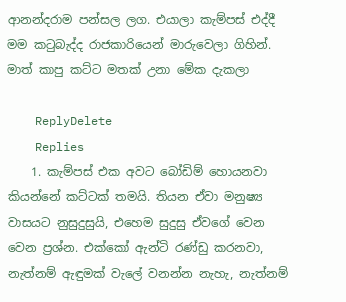ආනන්දරාම පන්සල ලග. එයාලා කැම්පස් එද්දී මම කටුබැද්ද රාජකාරියෙන් මාරුවෙලා ගිහින්. මාත් කාපු කට්ට මතක් උනා මේක දැකලා

    ReplyDelete
    Replies
    1. කැම්පස් එක අවට බෝඩිම් හොයනවා කියන්නේ කට්ටක් තමයි. තියන ඒවා මනුෂ්‍ය වාසයට නුසුදුසුයි, එහෙම සුදුසු ඒවගේ වෙන වෙන ප්‍රශ්න. එක්කෝ ඇන්ටි රණ්ඩු කරනවා, නැත්නම් ඇඳුමක් වැලේ වනන්න නැහැ, නැත්නම්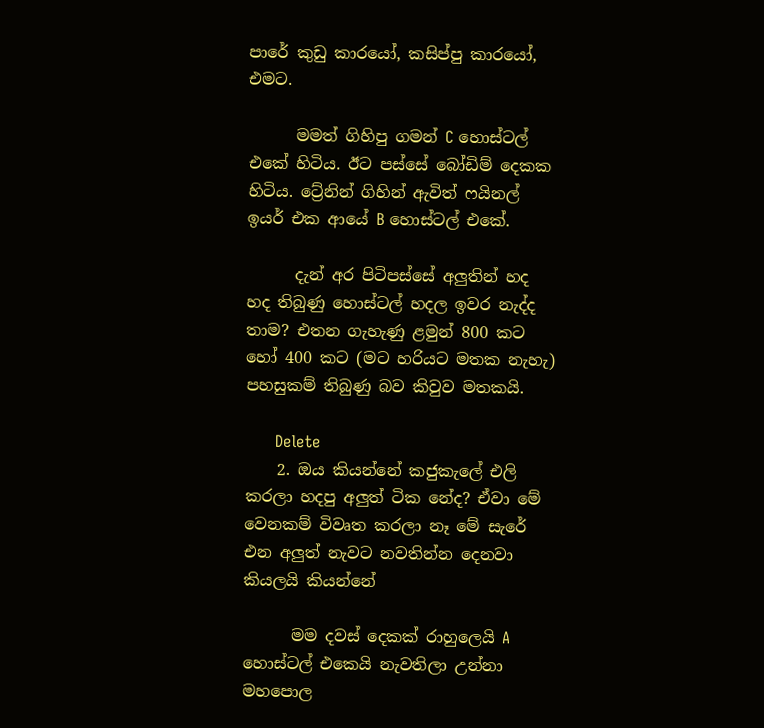පාරේ කුඩු කාරයෝ, කසිප්පු කාරයෝ, එමට.

      මමත් ගිහිපු ගමන් C හොස්ටල් එකේ හිටිය. ඊට පස්සේ බෝඩිම් දෙකක හිටිය. ට්‍රේනින් ගිහින් ඇවිත් ෆයිනල් ඉයර් එක ආයේ B හොස්ටල් එකේ.

      දැන් අර පිටිපස්සේ අලුතින් හද හද තිබුණු හොස්ටල් හදල ඉවර නැද්ද තාම? එතන ගැහැණු ළමුන් 800 කට හෝ 400 කට (මට හරියට මතක නැහැ) පහසුකම් තිබුණු බව කිවුව මතකයි.

      Delete
    2. ඔය කියන්නේ කජුකැලේ එලි කරලා හදපු අලුත් ටික නේද? ඒවා මේ වෙනකම් විවෘත කරලා නෑ මේ සැරේ එන අලුත් නැවට නවතින්න දෙනවා කියලයි කියන්නේ

      මම දවස් දෙකක් රාහුලෙයි A හොස්ටල් එකෙයි නැවතිලා උන්නා මහපොල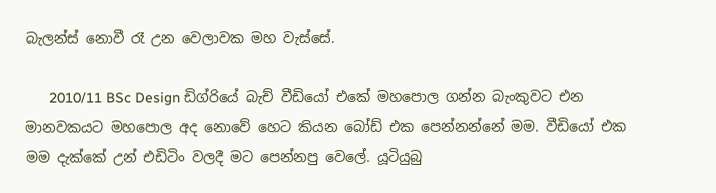බැලන්ස් නොවී රෑ උන වෙලාවක මහ වැස්සේ.

      2010/11 BSc Design ඩිග්රියේ බැච් වීඩියෝ එකේ මහපොල ගන්න බැංකුවට එන මානවකයට මහපොල අද නොවේ හෙට කියන බෝඩ් එක පෙන්නන්නේ මම. වීඩියෝ එක මම දැක්කේ උන් එඩිටිං වලදී මට පෙන්නපු වෙලේ. යූටියුබු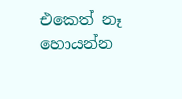එකෙත් නෑ හොයන්න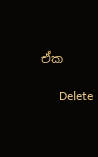ඒක

      Delete